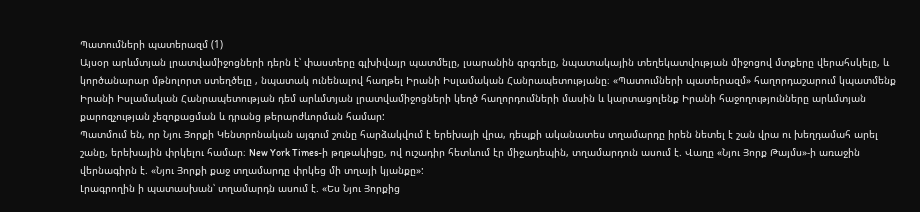Պատումների պատերազմ (1)
Այսօր արևմտյան լրատվամիջոցների դերն է՝ փաստերը գլխիվայր պատմելը, լսարանին գրգռելը, նպատակային տեղեկատվության միջոցով մտքերը վերահսկելը, և կործանարար մթնոլորտ ստեղծելը , նպատակ ունենալով հաղթել Իրանի Իսլամական Հանրապետությանը։ «Պատումների պատերազմ» հաղորդաշարում կպատմենք Իրանի Իսլամական Հանրապետության դեմ արևմտյան լրատվամիջոցների կեղծ հաղորդումների մասին և կարտացոլենք Իրանի հաջողությունները արևմտյան քարոզչության չեզոքացման և դրանց թերարժևորման համար:
Պատմում են, որ Նյու Յորքի Կենտրոնական այգում շունը հարձակվում է երեխայի վրա, դեպքի ականատես տղամարդը իրեն նետել է շան վրա ու խեղդամահ արել շանը, երեխային փրկելու համար։ New York Times-ի թղթակիցը, ով ուշադիր հետևում էր միջադեպին, տղամարդուն ասում է. Վաղը «Նյու Յորք Թայմս»-ի առաջին վերնագիրն է. «Նյու Յորքի քաջ տղամարդը փրկեց մի տղայի կյանքը»:
Լրագրողին ի պատասխան՝ տղամարդն ասում է. «Ես Նյու Յորքից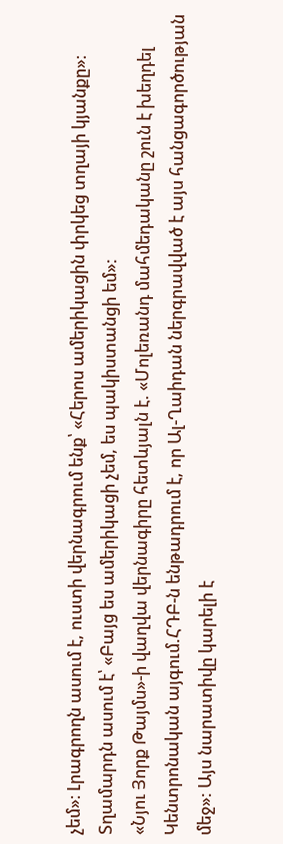չեմ»։ Լրագրողն ասում է, ուստի վերնագրում ենք՝ «Հերոս ամերիկացին փրկեց տղայի կյանքը»։ Տղամարդն ասում է՝ «Բայց ես ամերիկացի չեմ, ես պակիստանցի եմ»:
«Նյու Յորք Թայմս»-ի վաղվա վերնագիրը հետևյալն է. «Մոլեռանդ մահմեդականը շուն է խեղդել Կենտրոնական այգում.ՀԴԲ-ն ենթադրում է, որ Ալ-Ղաիդան ներգրավված է այս հանցագործության մեջ»: Այս նարատիվը կարելի է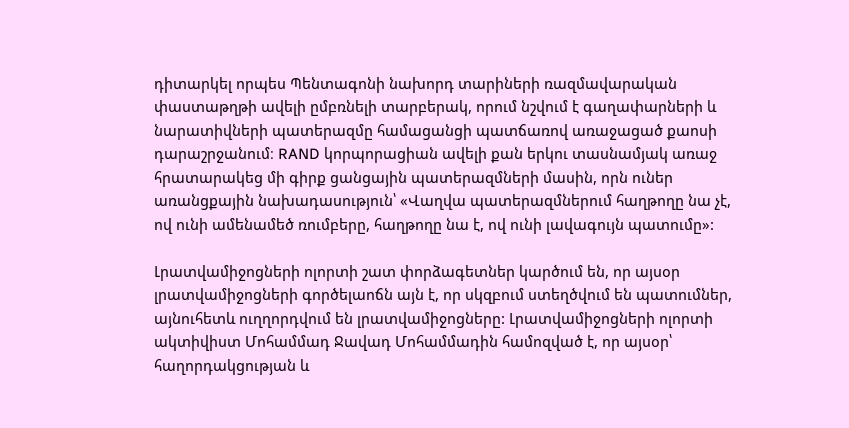դիտարկել որպես Պենտագոնի նախորդ տարիների ռազմավարական փաստաթղթի ավելի ըմբռնելի տարբերակ, որում նշվում է գաղափարների և նարատիվների պատերազմը համացանցի պատճառով առաջացած քաոսի դարաշրջանում։ RAND կորպորացիան ավելի քան երկու տասնամյակ առաջ հրատարակեց մի գիրք ցանցային պատերազմների մասին, որն ուներ առանցքային նախադասություն՝ «Վաղվա պատերազմներում հաղթողը նա չէ, ով ունի ամենամեծ ռումբերը, հաղթողը նա է, ով ունի լավագույն պատումը»:

Լրատվամիջոցների ոլորտի շատ փորձագետներ կարծում են, որ այսօր լրատվամիջոցների գործելաոճն այն է, որ սկզբում ստեղծվում են պատումներ, այնուհետև ուղղորդվում են լրատվամիջոցները: Լրատվամիջոցների ոլորտի ակտիվիստ Մոհամմադ Ջավադ Մոհամմադին համոզված է, որ այսօր՝ հաղորդակցության և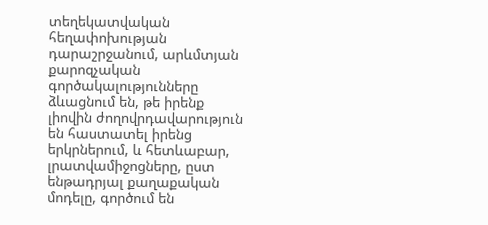տեղեկատվական հեղափոխության դարաշրջանում, արևմտյան քարոզչական գործակալությունները ձևացնում են, թե իրենք լիովին ժողովրդավարություն են հաստատել իրենց երկրներում, և հետևաբար, լրատվամիջոցները, ըստ ենթադրյալ քաղաքական մոդելը, գործում են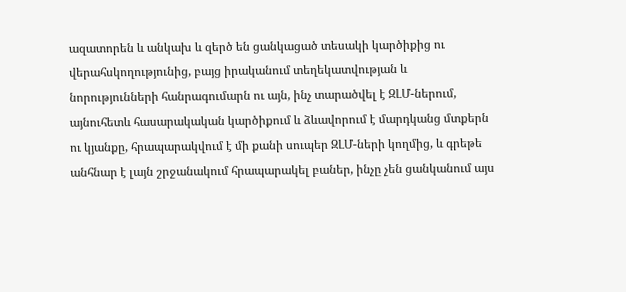ազատորեն և անկախ և զերծ են ցանկացած տեսակի կարծիքից ու վերահսկողությունից, բայց իրականում տեղեկատվության և նորությունների հանրագումարն ու այն, ինչ տարածվել է ԶԼՄ-ներում, այնուհետև հասարակական կարծիքում և ձևավորում է մարդկանց մտքերն ու կյանքը, հրապարակվում է մի քանի սուպեր ԶԼՄ-ների կողմից, և գրեթե անհնար է լայն շրջանակում հրապարակել բաներ, ինչը չեն ցանկանում այս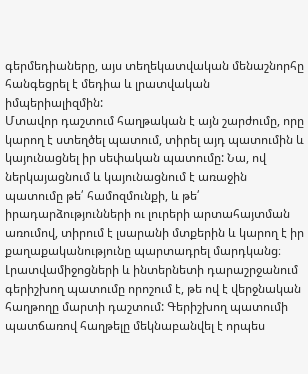գերմեդիաները, այս տեղեկատվական մենաշնորհը հանգեցրել է մեդիա և լրատվական իմպերիալիզմին:
Մտավոր դաշտում հաղթական է այն շարժումը, որը կարող է ստեղծել պատում, տիրել այդ պատումին և կայունացնել իր սեփական պատումը: Նա, ով ներկայացնում և կայունացնում է առաջին պատումը թե՛ համոզմունքի, և թե՛ իրադարձությունների ու լուրերի արտահայտման առումով, տիրում է լսարանի մտքերին և կարող է իր քաղաքականությունը պարտադրել մարդկանց։ Լրատվամիջոցների և ինտերնետի դարաշրջանում գերիշխող պատումը որոշում է, թե ով է վերջնական հաղթողը մարտի դաշտում: Գերիշխող պատումի պատճառով հաղթելը մեկնաբանվել է որպես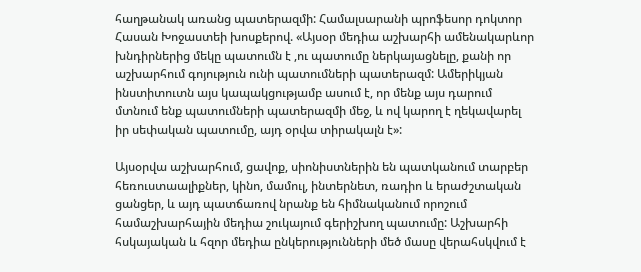հաղթանակ առանց պատերազմի: Համալսարանի պրոֆեսոր դոկտոր Հասան Խոջաստեի խոսքերով. «Այսօր մեդիա աշխարհի ամենակարևոր խնդիրներից մեկը պատումն է ,ու պատումը ներկայացնելը, քանի որ աշխարհում գոյություն ունի պատումների պատերազմ: Ամերիկյան ինստիտուտն այս կապակցությամբ ասում է, որ մենք այս դարում մտնում ենք պատումների պատերազմի մեջ, և ով կարող է ղեկավարել իր սեփական պատումը, այդ օրվա տիրակալն է»:

Այսօրվա աշխարհում, ցավոք, սիոնիստներին են պատկանում տարբեր հեռուստաալիքներ, կինո, մամուլ, ինտերնետ, ռադիո և երաժշտական ցանցեր, և այդ պատճառով նրանք են հիմնականում որոշում համաշխարհային մեդիա շուկայում գերիշխող պատումը: Աշխարհի հսկայական և հզոր մեդիա ընկերությունների մեծ մասը վերահսկվում է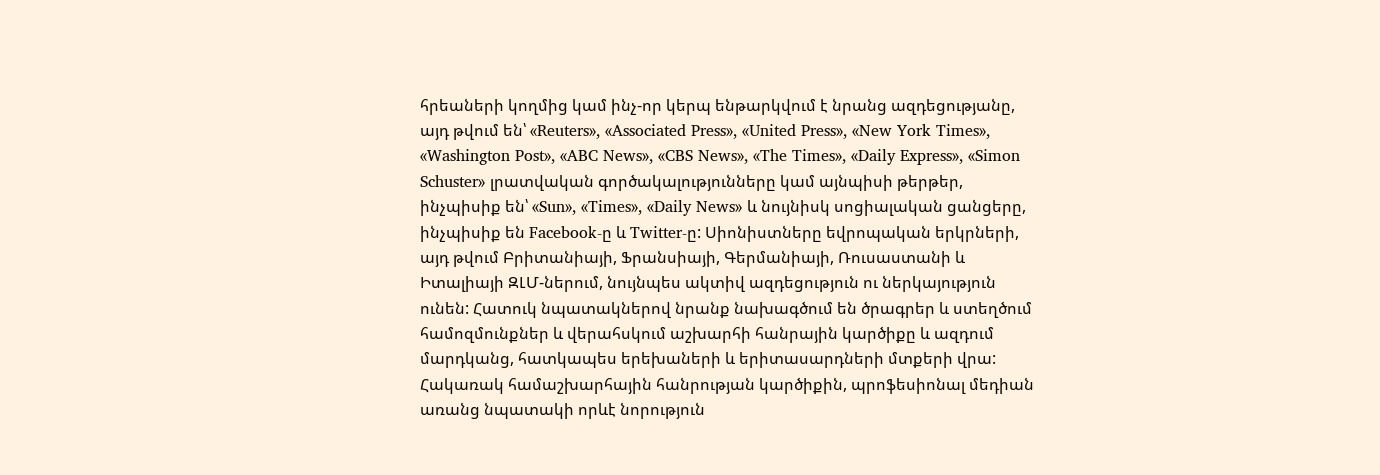հրեաների կողմից կամ ինչ-որ կերպ ենթարկվում է նրանց ազդեցությանը, այդ թվում են՝ «Reuters», «Associated Press», «United Press», «New York Times», «Washington Post», «ABC News», «CBS News», «The Times», «Daily Express», «Simon Schuster» լրատվական գործակալությունները կամ այնպիսի թերթեր, ինչպիսիք են՝ «Sun», «Times», «Daily News» և նույնիսկ սոցիալական ցանցերը, ինչպիսիք են Facebook-ը և Twitter-ը: Սիոնիստները եվրոպական երկրների, այդ թվում Բրիտանիայի, Ֆրանսիայի, Գերմանիայի, Ռուսաստանի և Իտալիայի ԶԼՄ-ներում, նույնպես ակտիվ ազդեցություն ու ներկայություն ունեն: Հատուկ նպատակներով նրանք նախագծում են ծրագրեր և ստեղծում համոզմունքներ և վերահսկում աշխարհի հանրային կարծիքը և ազդում մարդկանց, հատկապես երեխաների և երիտասարդների մտքերի վրա:
Հակառակ համաշխարհային հանրության կարծիքին, պրոֆեսիոնալ մեդիան առանց նպատակի որևէ նորություն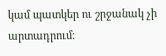կամ պատկեր ու շրջանակ չի արտադրում։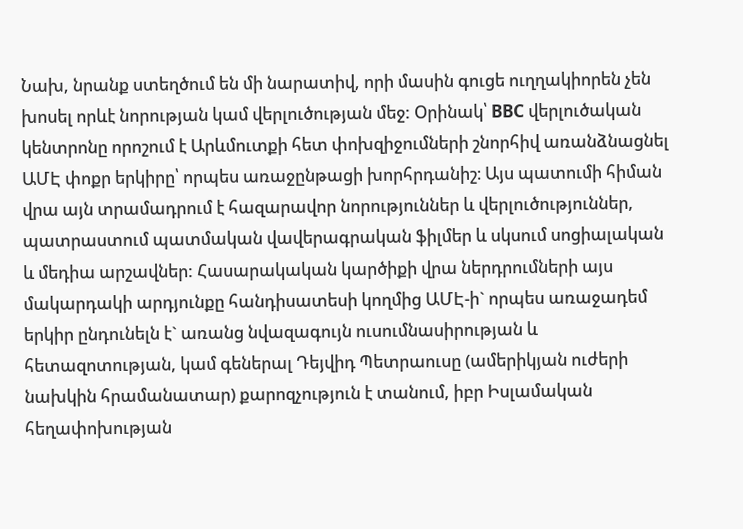Նախ, նրանք ստեղծում են մի նարատիվ, որի մասին գուցե ուղղակիորեն չեն խոսել որևէ նորության կամ վերլուծության մեջ: Օրինակ՝ BBC վերլուծական կենտրոնը որոշում է Արևմուտքի հետ փոխզիջումների շնորհիվ առանձնացնել ԱՄԷ փոքր երկիրը՝ որպես առաջընթացի խորհրդանիշ։ Այս պատումի հիման վրա այն տրամադրում է հազարավոր նորություններ և վերլուծություններ, պատրաստում պատմական վավերագրական ֆիլմեր և սկսում սոցիալական և մեդիա արշավներ: Հասարակական կարծիքի վրա ներդրումների այս մակարդակի արդյունքը հանդիսատեսի կողմից ԱՄԷ-ի` որպես առաջադեմ երկիր ընդունելն է` առանց նվազագույն ուսումնասիրության և հետազոտության, կամ գեներալ Դեյվիդ Պետրաուսը (ամերիկյան ուժերի նախկին հրամանատար) քարոզչություն է տանում, իբր Իսլամական հեղափոխության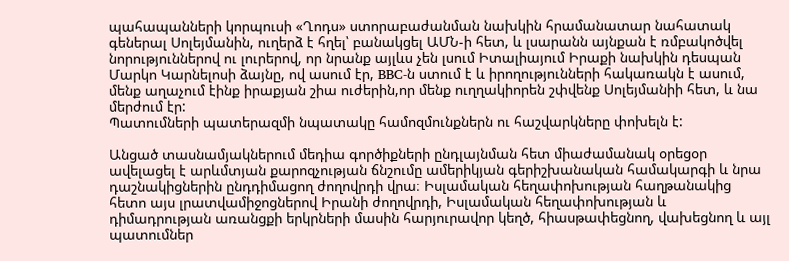պահապանների կորպուսի «Ղոդս» ստորաբաժանման նախկին հրամանատար նահատակ գեներալ Սոլեյմանին, ուղերձ է հղել՝ բանակցել ԱՄՆ-ի հետ, և լսարանն այնքան է ռմբակոծվել նորություններով ու լուրերով, որ նրանք այլևս չեն լսում Իտալիայում Իրաքի նախկին դեսպան Մարկո Կարնելոսի ձայնը, ով ասում էր, BBC-ն ստում է և իրողությունների հակառակն է ասում, մենք աղաչում էինք իրաքյան շիա ուժերին,որ մենք ուղղակիորեն շփվենք Սոլեյմանիի հետ, և նա մերժում էր:
Պատումների պատերազմի նպատակը համոզմունքներն ու հաշվարկները փոխելն է:

Անցած տասնամյակներում մեդիա գործիքների ընդլայնման հետ միաժամանակ օրեցօր ավելացել է արևմտյան քարոզչության ճնշումը ամերիկյան գերիշխանական համակարգի և նրա դաշնակիցներին ընդդիմացող ժողովրդի վրա։ Իսլամական հեղափոխության հաղթանակից հետո այս լրատվամիջոցներով Իրանի ժողովրդի, Իսլամական հեղափոխության և դիմադրության առանցքի երկրների մասին հարյուրավոր կեղծ, հիասթափեցնող, վախեցնող և այլ պատումներ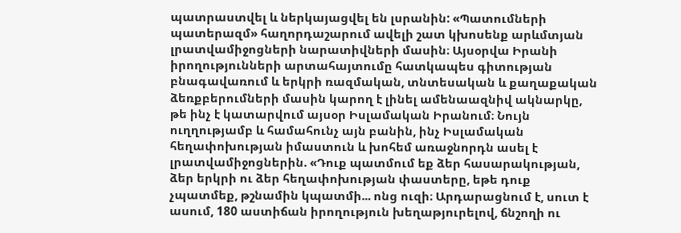պատրաստվել և ներկայացվել են լսրանին: «Պատումների պատերազմ» հաղորդաշարում ավելի շատ կխոսենք արևմտյան լրատվամիջոցների նարատիվների մասին։ Այսօրվա Իրանի իրողությունների արտահայտումը հատկապես գիտության բնագավառում և երկրի ռազմական, տնտեսական և քաղաքական ձեռքբերումների մասին կարող է լինել ամենաազնիվ ակնարկը, թե ինչ է կատարվում այսօր Իսլամական Իրանում։ Նույն ուղղությամբ և համահունչ այն բանին, ինչ Իսլամական հեղափոխության իմաստուն և խոհեմ առաջնորդն ասել է լրատվամիջոցներին. «Դուք պատմում եք ձեր հասարակության, ձեր երկրի ու ձեր հեղափոխության փաստերը, եթե դուք չպատմեք, թշնամին կպատմի... ոնց ուզի։ Արդարացնում է, սուտ է ասում, 180 աստիճան իրողություն խեղաթյուրելով, ճնշողի ու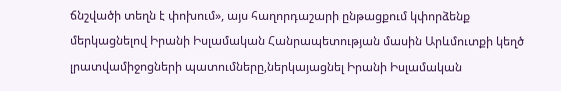ճնշվածի տեղն է փոխում», այս հաղորդաշարի ընթացքում կփորձենք մերկացնելով Իրանի Իսլամական Հանրապետության մասին Արևմուտքի կեղծ լրատվամիջոցների պատումները,ներկայացնել Իրանի Իսլամական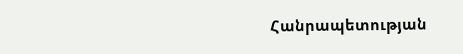Հանրապետության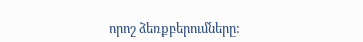որոշ ձեռքբերումները: